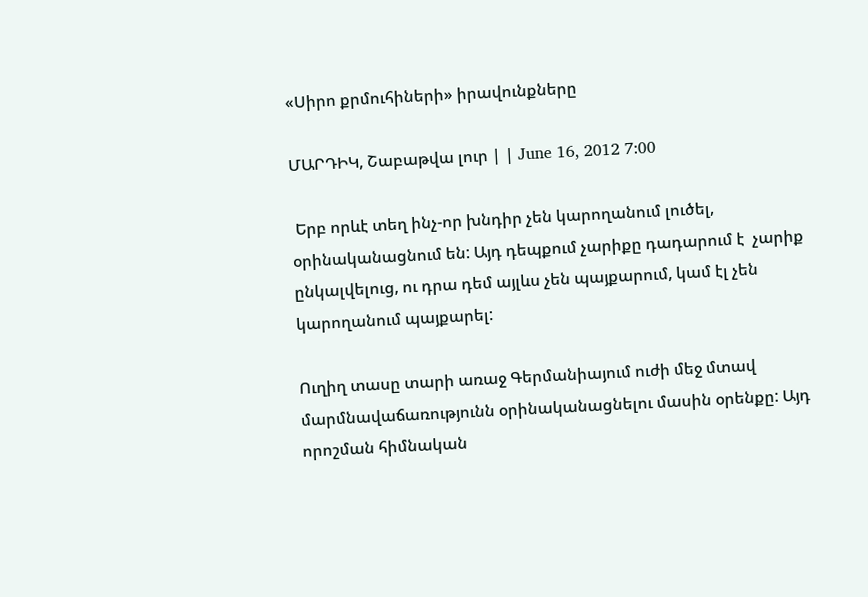«Սիրո քրմուհիների» իրավունքները

ՄԱՐԴԻԿ, Շաբաթվա լուր | | June 16, 2012 7:00

 Երբ որևէ տեղ ինչ-որ խնդիր չեն կարողանում լուծել, օրինականացնում են: Այդ դեպքում չարիքը դադարում է  չարիք ընկալվելուց, ու դրա դեմ այլևս չեն պայքարում, կամ էլ չեն կարողանում պայքարել:

Ուղիղ տասը տարի առաջ Գերմանիայում ուժի մեջ մտավ մարմնավաճառությունն օրինականացնելու մասին օրենքը: Այդ որոշման հիմնական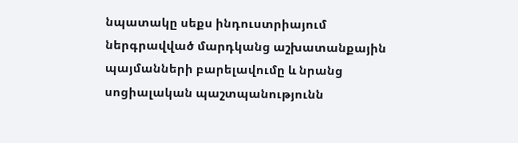նպատակը սեքս ինդուստրիայում ներգրավված մարդկանց աշխատանքային պայմանների բարելավումը և նրանց սոցիալական պաշտպանությունն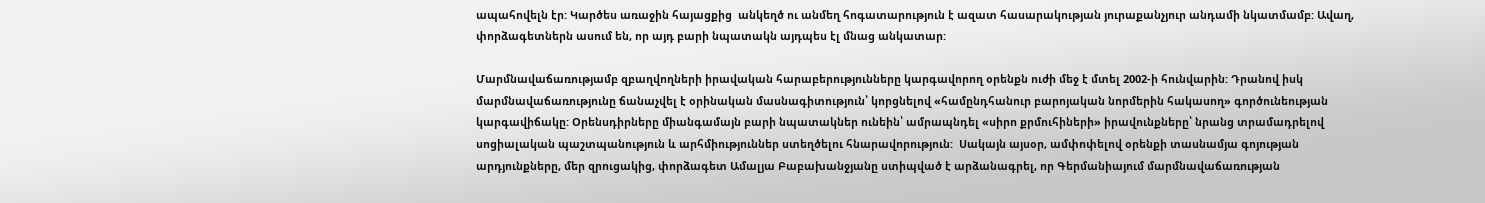ապահովելն էր: Կարծես առաջին հայացքից  անկեղծ ու անմեղ հոգատարություն է ազատ հասարակության յուրաքանչյուր անդամի նկատմամբ: Ավաղ, փորձագետներն ասում են, որ այդ բարի նպատակն այդպես էլ մնաց անկատար:

Մարմնավաճառությամբ զբաղվողների իրավական հարաբերությունները կարգավորող օրենքն ուժի մեջ է մտել 2002-ի հունվարին: Դրանով իսկ մարմնավաճառությունը ճանաչվել է օրինական մասնագիտություն՝ կորցնելով «համընդհանուր բարոյական նորմերին հակասող» գործունեության կարգավիճակը: Օրենսդիրները միանգամայն բարի նպատակներ ունեին՝ ամրապնդել «սիրո քրմուհիների» իրավունքները՝ նրանց տրամադրելով սոցիալական պաշտպանություն և արհմիություններ ստեղծելու հնարավորություն:  Սակայն այսօր, ամփոփելով օրենքի տասնամյա գոյության արդյունքները, մեր զրուցակից, փորձագետ Ամալյա Բաբախանջյանը ստիպված է արձանագրել, որ Գերմանիայում մարմնավաճառության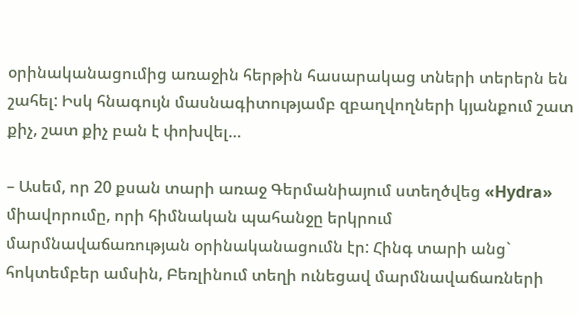օրինականացումից առաջին հերթին հասարակաց տների տերերն են շահել: Իսկ հնագույն մասնագիտությամբ զբաղվողների կյանքում շատ քիչ, շատ քիչ բան է փոխվել…

– Ասեմ, որ 20 քսան տարի առաջ Գերմանիայում ստեղծվեց «Hydra» միավորումը, որի հիմնական պահանջը երկրում մարմնավաճառության օրինականացումն էր: Հինգ տարի անց`  հոկտեմբեր ամսին, Բեռլինում տեղի ունեցավ մարմնավաճառների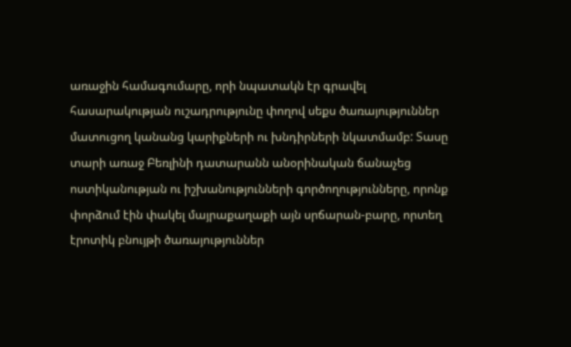առաջին համագումարը, որի նպատակն էր գրավել հասարակության ուշադրությունը փողով սեքս ծառայություններ մատուցող կանանց կարիքների ու խնդիրների նկատմամբ: Տասը տարի առաջ Բեռլինի դատարանն անօրինական ճանաչեց ոստիկանության ու իշխանությունների գործողությունները, որոնք փորձում էին փակել մայրաքաղաքի այն սրճարան-բարը, որտեղ էրոտիկ բնույթի ծառայություններ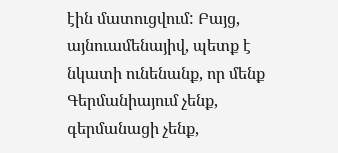էին մատուցվում: Բայց, այնուամենայիվ, պետք է նկատի ունենանք, որ մենք Գերմանիայում չենք, գերմանացի չենք,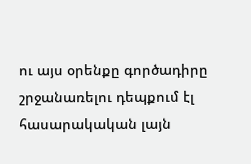ու այս օրենքը գործադիրը շրջանառելու դեպքում էլ հասարակական լայն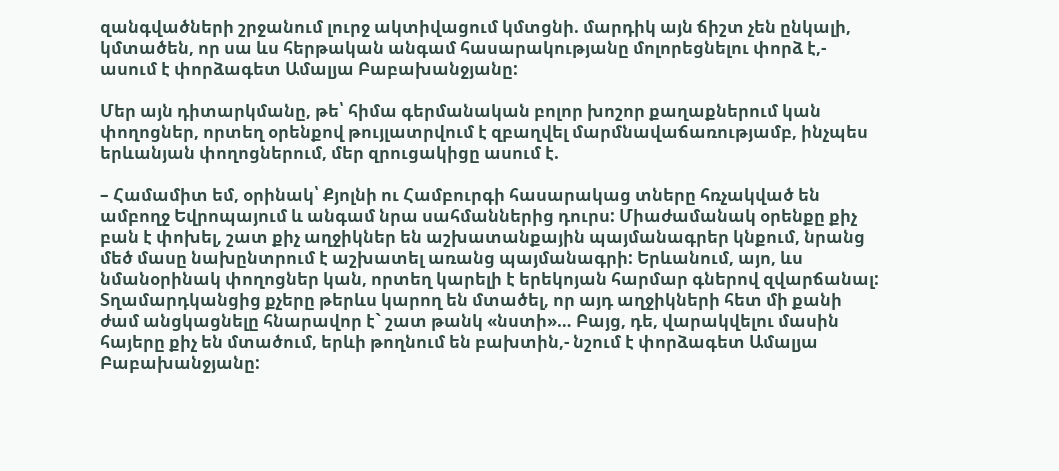զանգվածների շրջանում լուրջ ակտիվացում կմտցնի. մարդիկ այն ճիշտ չեն ընկալի, կմտածեն, որ սա ևս հերթական անգամ հասարակությանը մոլորեցնելու փորձ է,-  ասում է փորձագետ Ամալյա Բաբախանջյանը:

Մեր այն դիտարկմանը, թե՝ հիմա գերմանական բոլոր խոշոր քաղաքներում կան փողոցներ, որտեղ օրենքով թույլատրվում է զբաղվել մարմնավաճառությամբ, ինչպես երևանյան փողոցներում, մեր զրուցակիցը ասում է.

– Համամիտ եմ, օրինակ՝ Քյոլնի ու Համբուրգի հասարակաց տները հռչակված են ամբողջ Եվրոպայում և անգամ նրա սահմաններից դուրս: Միաժամանակ օրենքը քիչ բան է փոխել, շատ քիչ աղջիկներ են աշխատանքային պայմանագրեր կնքում, նրանց մեծ մասը նախընտրում է աշխատել առանց պայմանագրի: Երևանում, այո, ևս նմանօրինակ փողոցներ կան, որտեղ կարելի է երեկոյան հարմար գներով զվարճանալ: Տղամարդկանցից քչերը թերևս կարող են մտածել, որ այդ աղջիկների հետ մի քանի ժամ անցկացնելը հնարավոր է` շատ թանկ «նստի»… Բայց, դե, վարակվելու մասին հայերը քիչ են մտածում, երևի թողնում են բախտին,- նշում է փորձագետ Ամալյա Բաբախանջյանը: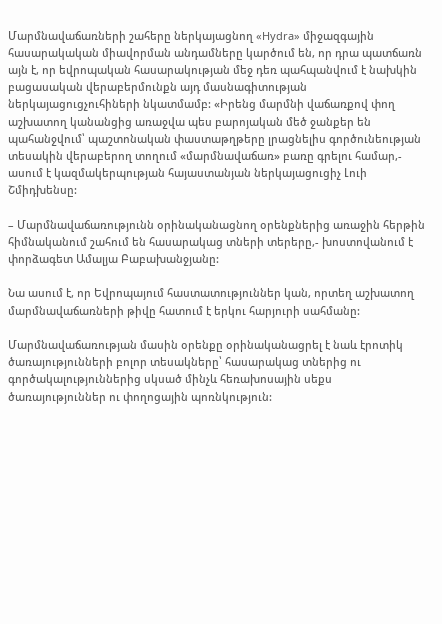Մարմնավաճառների շահերը ներկայացնող «Hydra» միջազգային հասարակական միավորման անդամները կարծում են, որ դրա պատճառն այն է, որ եվրոպական հասարակության մեջ դեռ պահպանվում է նախկին բացասական վերաբերմունքն այդ մասնագիտության ներկայացուցչուհիների նկատմամբ: «Իրենց մարմնի վաճառքով փող աշխատող կանանցից առաջվա պես բարոյական մեծ ջանքեր են պահանջվում՝ պաշտոնական փաստաթղթերը լրացնելիս գործունեության տեսակին վերաբերող տողում «մարմնավաճառ» բառը գրելու համար,- ասում է կազմակերպության հայաստանյան ներկայացուցիչ Լուի Շմիդխենսը:

– Մարմնավաճառությունն օրինականացնող օրենքներից առաջին հերթին հիմնականում շահում են հասարակաց տների տերերը,- խոստովանում է փորձագետ Ամալյա Բաբախանջյանը:

Նա ասում է, որ Եվրոպայում հաստատություններ կան, որտեղ աշխատող մարմնավաճառների թիվը հատում է երկու հարյուրի սահմանը:

Մարմնավաճառության մասին օրենքը օրինականացրել է նաև էրոտիկ ծառայությունների բոլոր տեսակները՝ հասարակաց տներից ու գործակալություններից սկսած մինչև հեռախոսային սեքս ծառայություններ ու փողոցային պոռնկություն: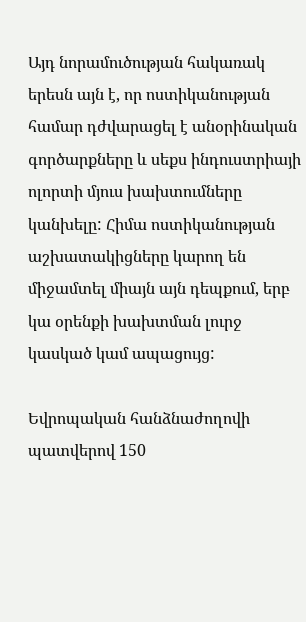Այդ նորամուծության հակառակ երեսն այն է, որ ոստիկանության համար դժվարացել է անօրինական գործարքները և սեքս ինդուստրիայի ոլորտի մյուս խախտումները կանխելը: Հիմա ոստիկանության աշխատակիցները կարող են միջամտել միայն այն դեպքում, երբ կա օրենքի խախտման լուրջ կասկած կամ ապացույց:

Եվրոպական հանձնաժողովի պատվերով 150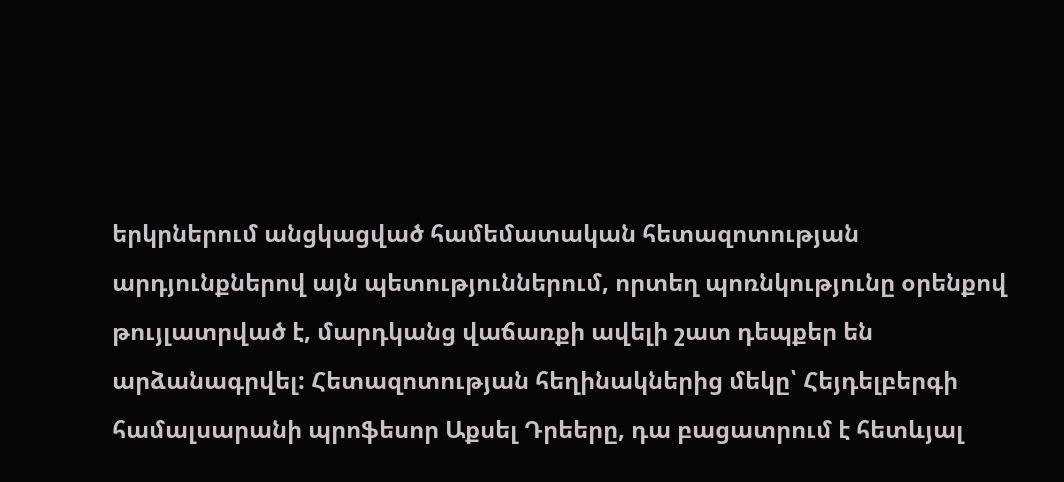երկրներում անցկացված համեմատական հետազոտության արդյունքներով այն պետություններում, որտեղ պոռնկությունը օրենքով թույլատրված է, մարդկանց վաճառքի ավելի շատ դեպքեր են արձանագրվել: Հետազոտության հեղինակներից մեկը՝ Հեյդելբերգի համալսարանի պրոֆեսոր Աքսել Դրեերը, դա բացատրում է հետևյալ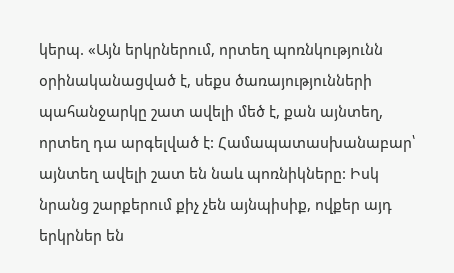կերպ. «Այն երկրներում, որտեղ պոռնկությունն օրինականացված է, սեքս ծառայությունների պահանջարկը շատ ավելի մեծ է, քան այնտեղ, որտեղ դա արգելված է: Համապատասխանաբար՝ այնտեղ ավելի շատ են նաև պոռնիկները: Իսկ նրանց շարքերում քիչ չեն այնպիսիք, ովքեր այդ երկրներ են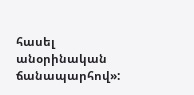հասել անօրինական ճանապարհով»: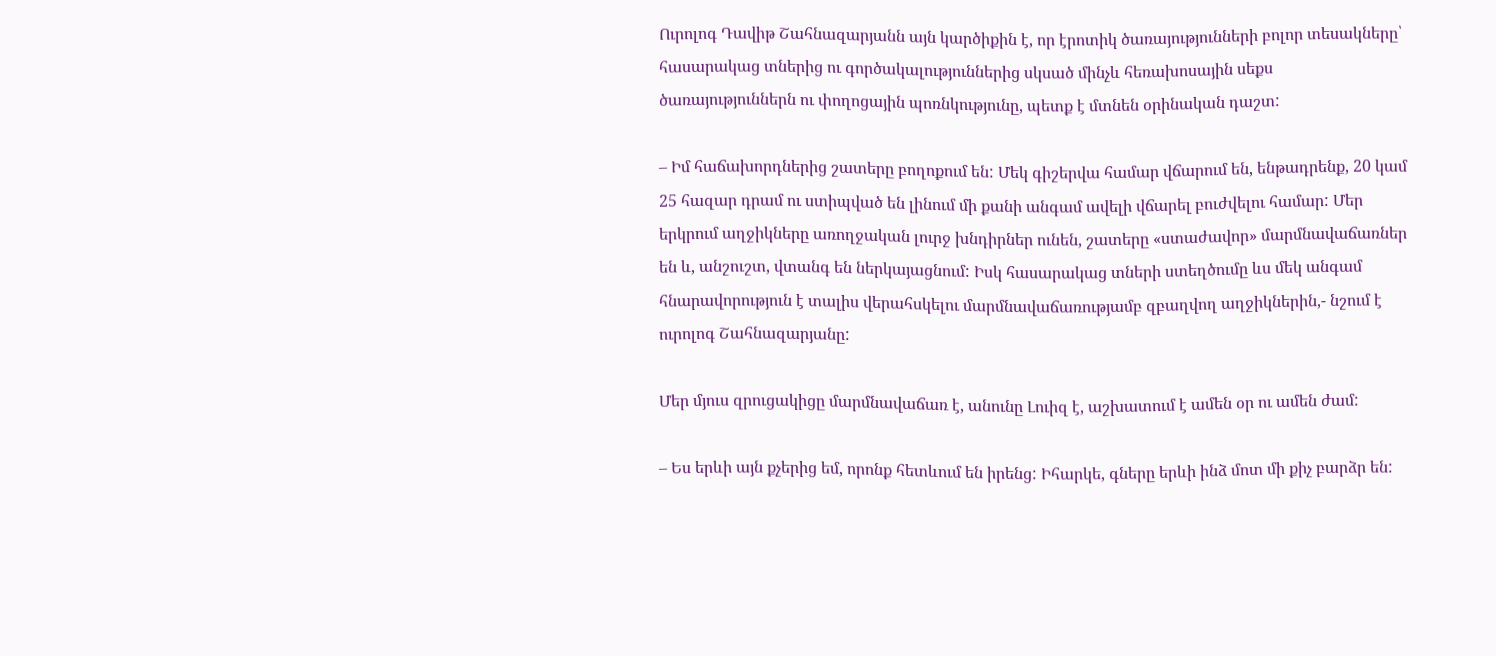Ուրոլոգ Դավիթ Շահնազարյանն այն կարծիքին է, որ էրոտիկ ծառայությունների բոլոր տեսակները՝ հասարակաց տներից ու գործակալություններից սկսած մինչև հեռախոսային սեքս ծառայություններն ու փողոցային պոռնկությունը, պետք է մտնեն օրինական դաշտ:

– Իմ հաճախորդներից շատերը բողոքում են: Մեկ գիշերվա համար վճարում են, ենթադրենք, 20 կամ 25 հազար դրամ ու ստիպված են լինում մի քանի անգամ ավելի վճարել բուժվելու համար: Մեր երկրում աղջիկները առողջական լուրջ խնդիրներ ունեն, շատերը «ստաժավոր» մարմնավաճառներ են և, անշուշտ, վտանգ են ներկայացնում: Իսկ հասարակաց տների ստեղծումը ևս մեկ անգամ հնարավորություն է տալիս վերահսկելու մարմնավաճառությամբ զբաղվող աղջիկներին,- նշում է ուրոլոգ Շահնազարյանը:

Մեր մյուս զրուցակիցը մարմնավաճառ է, անունը Լուիզ է, աշխատում է ամեն օր ու ամեն ժամ:

– Ես երևի այն քչերից եմ, որոնք հետևում են իրենց: Իհարկե, գները երևի ինձ մոտ մի քիչ բարձր են: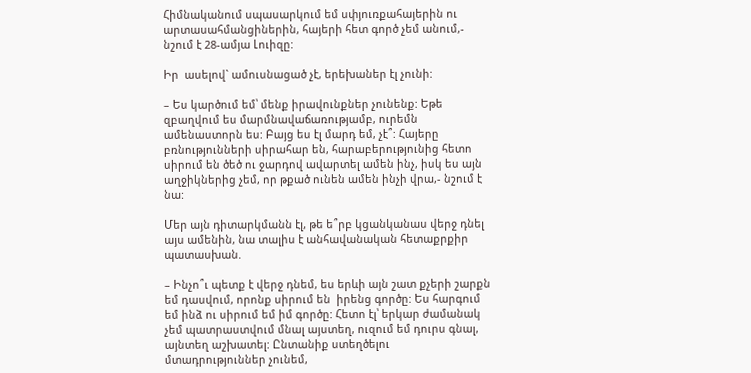Հիմնականում սպասարկում եմ սփյուռքահայերին ու արտասահմանցիներին, հայերի հետ գործ չեմ անում,- նշում է 28-ամյա Լուիզը:

Իր  ասելով` ամուսնացած չէ, երեխաներ էլ չունի:

– Ես կարծում եմ՝ մենք իրավունքներ չունենք: Եթե զբաղվում ես մարմնավաճառությամբ, ուրեմն ամենաստորն ես: Բայց ես էլ մարդ եմ, չէ՞: Հայերը բռնությունների սիրահար են, հարաբերությունից հետո սիրում են ծեծ ու ջարդով ավարտել ամեն ինչ, իսկ ես այն աղջիկներից չեմ, որ թքած ունեն ամեն ինչի վրա,- նշում է նա:

Մեր այն դիտարկմանն էլ, թե ե՞րբ կցանկանաս վերջ դնել այս ամենին, նա տալիս է անհավանական հետաքրքիր պատասխան.

– Ինչո՞ւ պետք է վերջ դնեմ, ես երևի այն շատ քչերի շարքն եմ դասվում, որոնք սիրում են  իրենց գործը: Ես հարգում եմ ինձ ու սիրում եմ իմ գործը: Հետո էլ՝ երկար ժամանակ չեմ պատրաստվում մնալ այստեղ, ուզում եմ դուրս գնալ, այնտեղ աշխատել: Ընտանիք ստեղծելու մտադրություններ չունեմ,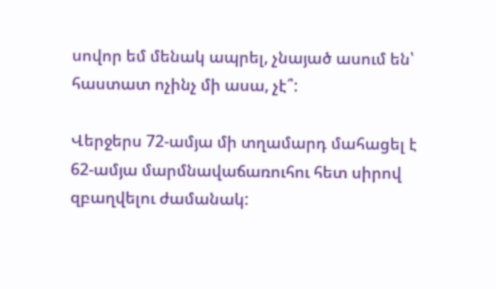սովոր եմ մենակ ապրել, չնայած ասում են՝ հաստատ ոչինչ մի ասա, չէ՞:

Վերջերս 72-ամյա մի տղամարդ մահացել է 62-ամյա մարմնավաճառուհու հետ սիրով զբաղվելու ժամանակ: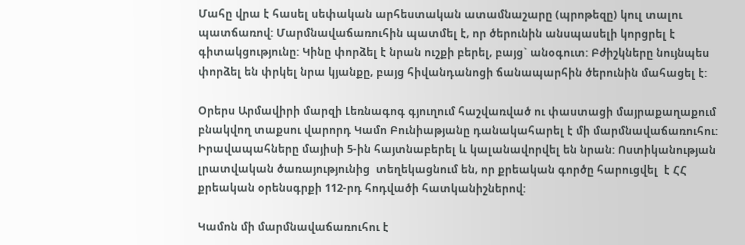Մահը վրա է հասել սեփական արհեստական ատամնաշարը (պրոթեզը) կուլ տալու պատճառով: Մարմնավաճառուհին պատմել է, որ ծերունին անսպասելի կորցրել է գիտակցությունը: Կինը փորձել է նրան ուշքի բերել, բայց` անօգուտ: Բժիշկները նույնպես փորձել են փրկել նրա կյանքը, բայց հիվանդանոցի ճանապարհին ծերունին մահացել է:

Օրերս Արմավիրի մարզի Լեռնագոգ գյուղում հաշվառված ու փաստացի մայրաքաղաքում բնակվող տաքսու վարորդ Կամո Բունիաթյանը դանակահարել է մի մարմնավաճառուհու: Իրավապահները մայիսի 5-ին հայտնաբերել և կալանավորվել են նրան: Ոստիկանության լրատվական ծառայությունից  տեղեկացնում են, որ քրեական գործը հարուցվել  է ՀՀ քրեական օրենսգրքի 112-րդ հոդվածի հատկանիշներով:

Կամոն մի մարմնավաճառուհու է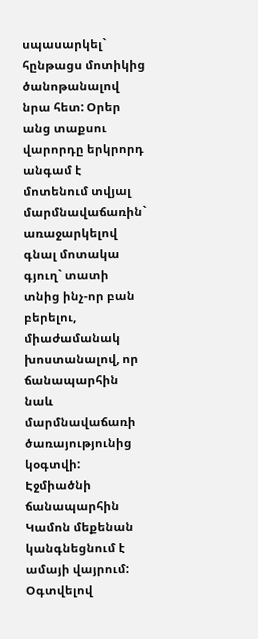սպասարկել` հընթացս մոտիկից ծանոթանալով նրա հետ: Օրեր անց տաքսու վարորդը երկրորդ անգամ է մոտենում տվյալ մարմնավաճառին` առաջարկելով գնալ մոտակա գյուղ` տատի տնից ինչ-որ բան բերելու, միաժամանակ խոստանալով, որ  ճանապարհին նաև մարմնավաճառի ծառայությունից կօգտվի: Էջմիածնի ճանապարհին Կամոն մեքենան կանգնեցնում է ամայի վայրում: Օգտվելով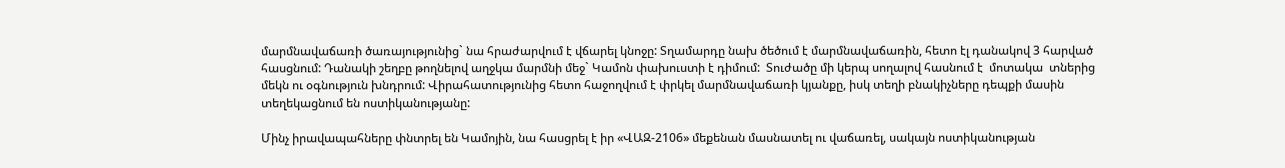մարմնավաճառի ծառայությունից` նա հրաժարվում է վճարել կնոջը: Տղամարդը նախ ծեծում է մարմնավաճառին, հետո էլ դանակով 3 հարված հասցնում: Դանակի շեղբը թողնելով աղջկա մարմնի մեջ` Կամոն փախուստի է դիմում:  Տուժածը մի կերպ սողալով հասնում է  մոտակա  տներից մեկն ու օգնություն խնդրում: Վիրահատությունից հետո հաջողվում է փրկել մարմնավաճառի կյանքը, իսկ տեղի բնակիչները դեպքի մասին տեղեկացնում են ոստիկանությանը:

Մինչ իրավապահները փնտրել են Կամոյին, նա հասցրել է իր «ՎԱԶ-2106» մեքենան մասնատել ու վաճառել, սակայն ոստիկանության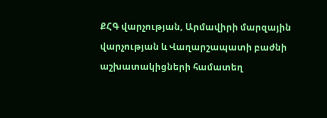ՔՀԳ վարչության, Արմավիրի մարզային վարչության և Վաղարշապատի բաժնի աշխատակիցների համատեղ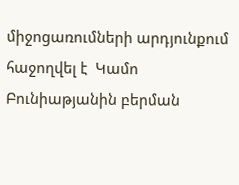միջոցառումների արդյունքում հաջողվել է  Կամո Բունիաթյանին բերման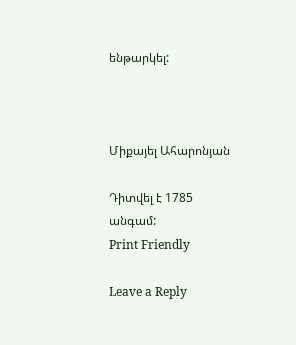ենթարկել:



Միքայել Ահարոնյան

Դիտվել է 1785 անգամ:
Print Friendly

Leave a Reply